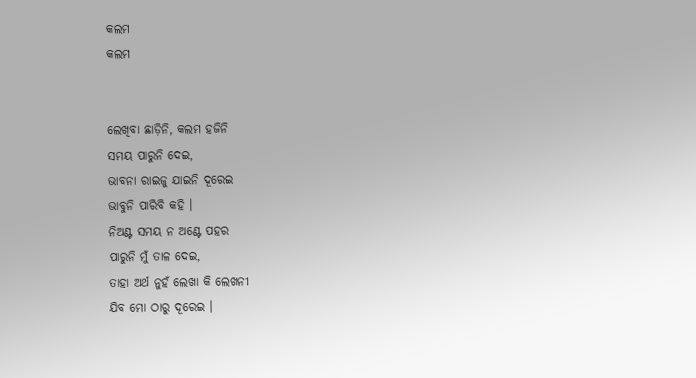କଲମ
କଲମ


ଲେଖିବା ଛାଡ଼ିନି, କଲମ ହଜିନି
ସମୟ ପାରୁନି ଦେଇ,
ଭାବନା ରାଇଜୁ ଯାଇନି ଦୂରେଇ
ଭାବୁନି ପାରିବି କହି ।
ନିଅଣ୍ଟ ସମୟ ନ ଅଣ୍ଟେ ପହର
ପାରୁନି ମୁଁ ତାଳ ଦେଇ,
ତାହା ଅର୍ଥ ନୁହଁ ଲେଖା କି ଲେଖନୀ
ଯିବ ମୋ ଠାରୁ ଦୂରେଇ ।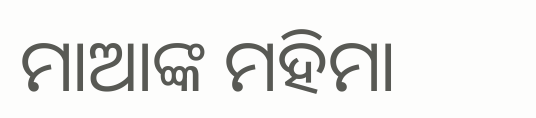ମାଆଙ୍କ ମହିମା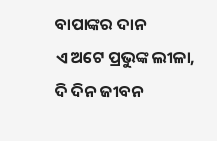ବାପାଙ୍କର ଦାନ
ଏ ଅଟେ ପ୍ରଭୁଙ୍କ ଲୀଳା,
ଦି ଦିନ ଜୀବନ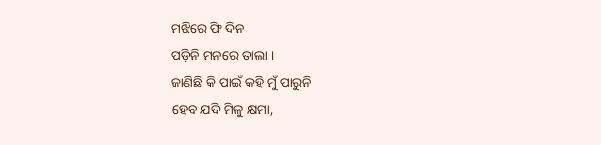ମଝିରେ ଫି ଦିନ
ପଡ଼ିନି ମନରେ ତାଲା ।
ଜାଣିଛି କି ପାଇଁ କହି ମୁଁ ପାରୁନି
ହେବ ଯଦି ମିଳୁ କ୍ଷମା,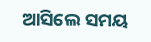ଆସିଲେ ସମୟ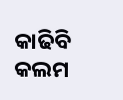କାଢିବି କଲମ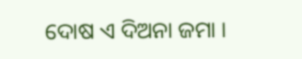ଦୋଷ ଏ ଦିଅନା ଜମା ।